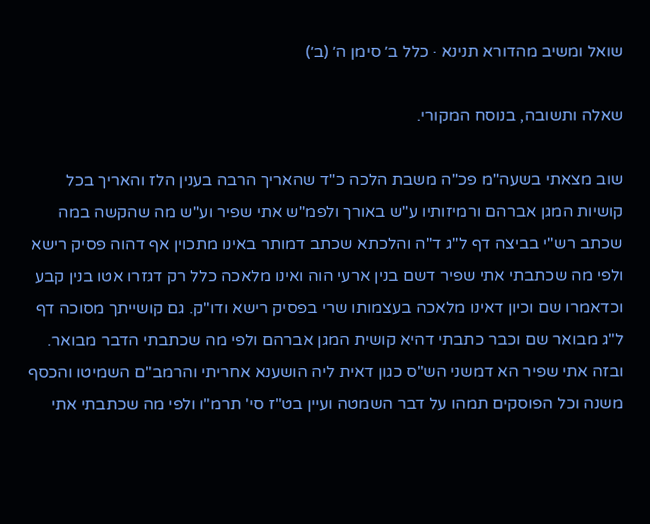שואל ומשיב מהדורא תנינא · כלל ב׳ סימן ה׳ (ב׳)

שאלה ותשובה, בנוסח המקורי.

שוב מצאתי בשעה"מ פכ"ה משבת הלכה כ"ד שהאריך הרבה בענין הלז והאריך בכל קושיות המגן אברהם ורמיזותיו ע"ש באורך ולפמ"ש אתי שפיר וע"ש מה שהקשה במה שכתב רש"י בביצה דף ל"ג ד"ה והלכתא שכתב דמותר באינו מתכוין אף דהוה פסיק רישא ולפי מה שכתבתי אתי שפיר דשם בנין ארעי הוה ואינו מלאכה כלל רק דגזרו אטו בנין קבע וכדאמרו שם וכיון דאינו מלאכה בעצמותו שרי בפסיק רישא ודו"ק. גם קושייתך מסוכה דף ל"ג מבואר שם וכבר כתבתי דהיא קושית המגן אברהם ולפי מה שכתבתי הדבר מבואר. ובזה אתי שפיר הא דמשני הש"ס כגון דאית ליה הושענא אחריתי והרמב"ם השמיטו והכסף משנה וכל הפוסקים תמהו על דבר השמטה ועיין בט"ז סי' תרמ"ו ולפי מה שכתבתי אתי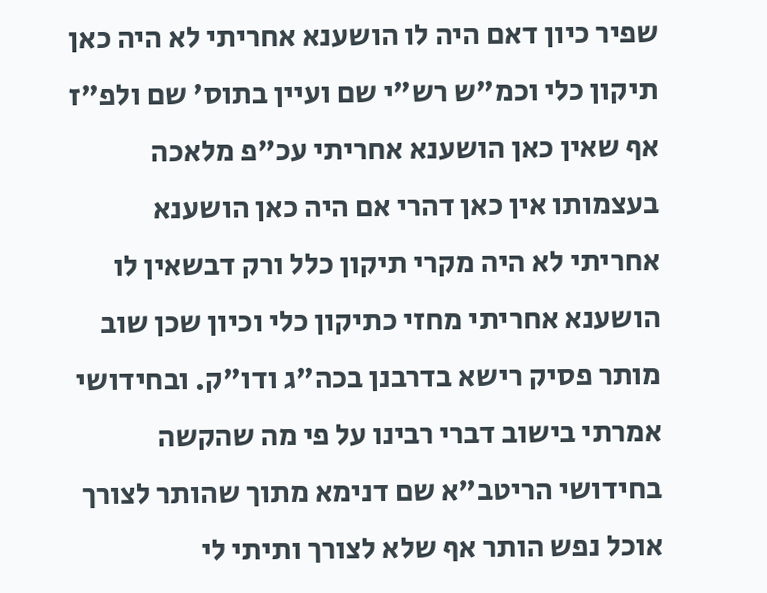שפיר כיון דאם היה לו הושענא אחריתי לא היה כאן תיקון כלי וכמ"ש רש"י שם ועיין בתוס' שם ולפ"ז אף שאין כאן הושענא אחריתי עכ"פ מלאכה בעצמותו אין כאן דהרי אם היה כאן הושענא אחריתי לא היה מקרי תיקון כלל ורק דבשאין לו הושענא אחריתי מחזי כתיקון כלי וכיון שכן שוב מותר פסיק רישא בדרבנן בכה"ג ודו"ק. ובחידושי אמרתי בישוב דברי רבינו על פי מה שהקשה בחידושי הריטב"א שם דנימא מתוך שהותר לצורך אוכל נפש הותר אף שלא לצורך ותיתי לי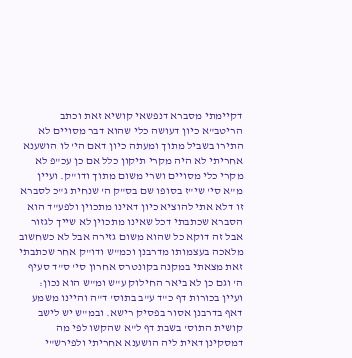דקיימתי מסברא דנפשאי קושיא זאת וכתב הריטב"א כיון דעושה כלי שהוא דבר מסויים לא התירו בשביל מתוך ומעתה כיון דאם הי' לו הושענא אחריתי לא היה מקרי תיקון כלל אם כן עכ"פ לא מקרי כלי מסויים ושרי משום מתוך ודו"ק. ועיין מ"א סי' שי"ז בסופו שם בס"ק ה' שנחית ג"כ לסברא זו דלא אתי להוציא כיון דאינו מתכוין ולפע"ד הוא הסברא שכתבתי דכל שאינו מתכוין לא שייך לגזור אבל זה דוקא כל שהוא משום גזירה אבל לא כשחשוב מלאכה בעצמותו מדרבנן וכמ"ש ודו"ק אחר שכתבתי זאת מצאתי במקנה בקונטרס אחרון סי' ס"ד סעיף ה' וגם כן לא ביאר החילוק ע"ש ומ"ש הוא נכון: ועיין בכורות דף כ"ד ע"ב בתוס' ד"ה והיינו משמע דאף בדרבנן אסור בפסיק רישא. ובמ"ש יש לישב קושית התוס' בשבת דף ל"א שהקשו לפי מה דמסקינן דאית ליה הושענא אחריתי ולפירש"י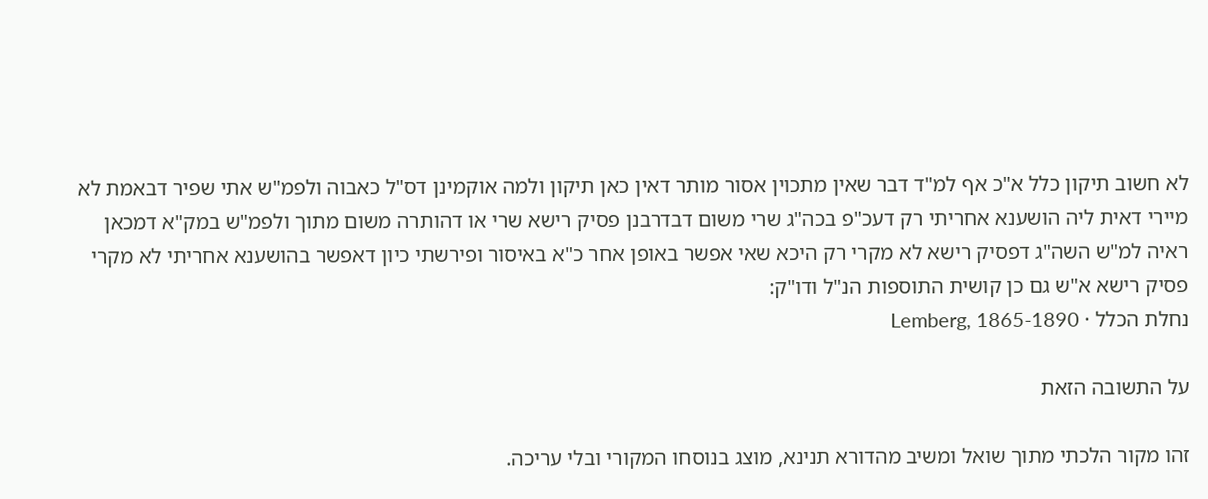לא חשוב תיקון כלל א"כ אף למ"ד דבר שאין מתכוין אסור מותר דאין כאן תיקון ולמה אוקמינן דס"ל כאבוה ולפמ"ש אתי שפיר דבאמת לא מיירי דאית ליה הושענא אחריתי רק דעכ"פ בכה"ג שרי משום דבדרבנן פסיק רישא שרי או דהותרה משום מתוך ולפמ"ש במק"א דמכאן ראיה למ"ש השה"ג דפסיק רישא לא מקרי רק היכא שאי אפשר באופן אחר כ"א באיסור ופירשתי כיון דאפשר בהושענא אחריתי לא מקרי פסיק רישא א"ש גם כן קושית התוספות הנ"ל ודו"ק:
נחלת הכלל · Lemberg, 1865-1890

על התשובה הזאת

זהו מקור הלכתי מתוך שואל ומשיב מהדורא תנינא, מוצג בנוסחו המקורי ובלי עריכה.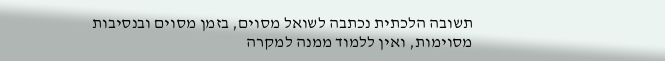תשובה הלכתית נכתבה לשואל מסוים, בזמן מסוים ובנסיבות מסוימות, ואין ללמוד ממנה למקרה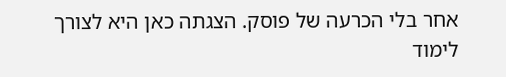אחר בלי הכרעה של פוסק. הצגתה כאן היא לצורך לימוד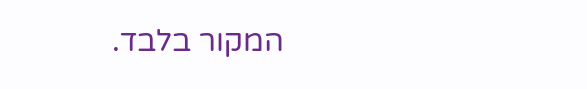המקור בלבד.